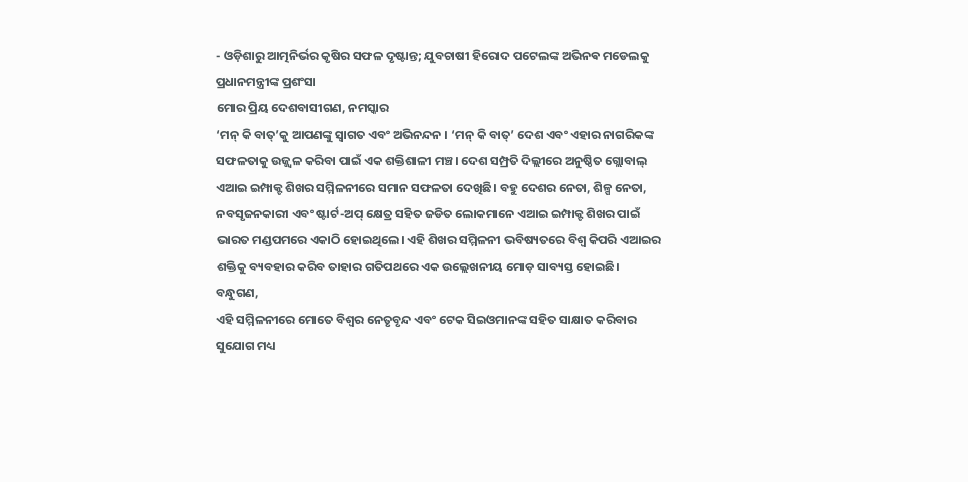- ଓଡ଼ିଶାରୁ ଆତ୍ମନିର୍ଭର କୃଷିର ସଫଳ ଦୃଷ୍ଟାନ୍ତ; ଯୁବଚାଷୀ ହିରୋଦ ପଟେଲଙ୍କ ଅଭିନଵ ମଡେଲକୁ ପ୍ରଧାନମନ୍ତ୍ରୀଙ୍କ ପ୍ରଶଂସା
ମୋର ପ୍ରିୟ ଦେଶବାସୀଗଣ, ନମସ୍କାର
‘ମନ୍ କି ବାତ୍’କୁ ଆପଣଙ୍କୁ ସ୍ୱାଗତ ଏବଂ ଅଭିନନ୍ଦନ । ‘ମନ୍ କି ବାତ୍’ ଦେଶ ଏବଂ ଏହାର ନାଗରିକଙ୍କ ସଫଳତାକୁ ଉଜ୍ଜ୍ୱଳ କରିବା ପାଇଁ ଏକ ଶକ୍ତିଶାଳୀ ମଞ୍ଚ। ଦେଶ ସମ୍ପ୍ରତି ଦିଲ୍ଲୀରେ ଅନୁଷ୍ଠିତ ଗ୍ଲୋବାଲ୍ ଏଆଇ ଇମ୍ପାକ୍ଟ ଶିଖର ସମ୍ମିଳନୀରେ ସମାନ ସଫଳତା ଦେଖିଛି। ବହୁ ଦେଶର ନେତା, ଶିଳ୍ପ ନେତା, ନବସୃଜନକାରୀ ଏବଂ ଷ୍ଟାର୍ଟ-ଅପ୍ କ୍ଷେତ୍ର ସହିତ ଜଡିତ ଲୋକମାନେ ଏଆଇ ଇମ୍ପାକ୍ଟ ଶିଖର ପାଇଁ ଭାରତ ମଣ୍ଡପମରେ ଏକାଠି ହୋଇଥିଲେ। ଏହି ଶିଖର ସମ୍ମିଳନୀ ଭବିଷ୍ୟତରେ ବିଶ୍ୱ କିପରି ଏଆଇର ଶକ୍ତିକୁ ବ୍ୟବହାର କରିବ ତାହାର ଗତିପଥରେ ଏକ ଉଲ୍ଲେଖନୀୟ ମୋଡ଼ ସାବ୍ୟସ୍ତ ହୋଇଛି।
ବନ୍ଧୁଗଣ,
ଏହି ସମ୍ମିଳନୀରେ ମୋତେ ବିଶ୍ୱର ନେତୃବୃନ୍ଦ ଏବଂ ଟେକ ସିଇଓମାନଙ୍କ ସହିତ ସାକ୍ଷାତ କରିବାର ସୁଯୋଗ ମଧ୍ୟ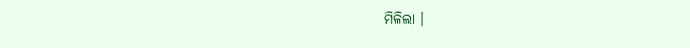ମିଳିଲା ।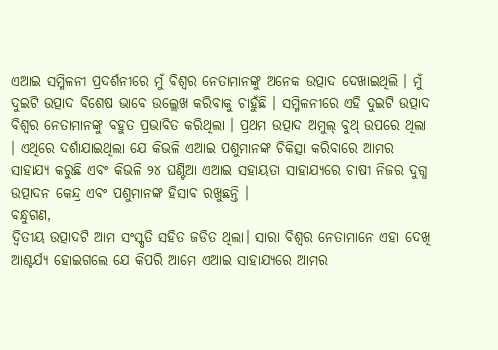ଏଆଇ ସମ୍ମିଳନୀ ପ୍ରଦର୍ଶନୀରେ ମୁଁ ବିଶ୍ୱର ନେତାମାନଙ୍କୁ ଅନେକ ଉତ୍ପାଦ ଦେଖାଇଥିଲି । ମୁଁ ଦୁଇଟି ଉତ୍ପାଦ ବିଶେଷ ଭାବେ ଉଲ୍ଲେଖ କରିବାକୁ ଚାହୁଁଛି । ସମ୍ମିଳନୀରେ ଏହି ଦୁଇଟି ଉତ୍ପାଦ ବିଶ୍ୱର ନେତାମାନଙ୍କୁ ବହୁତ ପ୍ରଭାବିତ କରିଥିଲା । ପ୍ରଥମ ଉତ୍ପାଦ ଅମୁଲ୍ ବୁଥ୍ ଉପରେ ଥିଲା । ଏଥିରେ ଦର୍ଶାଯାଇଥିଲା ଯେ କିଭଳି ଏଆଇ ପଶୁମାନଙ୍କ ଚିକିତ୍ସା କରିବାରେ ଆମର ସାହାଯ୍ୟ କରୁଛି ଏବଂ କିଭଳି ୨୪ ଘଣ୍ଟିଆ ଏଆଇ ସହାୟତା ସାହାଯ୍ୟରେ ଚାଷୀ ନିଜର ଦୁଗ୍ଧ ଉତ୍ପାଦନ କେନ୍ଦ୍ର ଏବଂ ପଶୁମାନଙ୍କ ହିସାବ ରଖୁଛନ୍ତି ।
ବନ୍ଧୁଗଣ,
ଦ୍ୱିତୀୟ ଉତ୍ପାଦଟି ଆମ ସଂସ୍କୃତି ସହିତ ଜଡିତ ଥିଲା। ସାରା ବିଶ୍ୱର ନେତାମାନେ ଏହା ଦେଖି ଆଶ୍ଚର୍ଯ୍ୟ ହୋଇଗଲେ ଯେ କିପରି ଆମେ ଏଆଇ ସାହାଯ୍ୟରେ ଆମର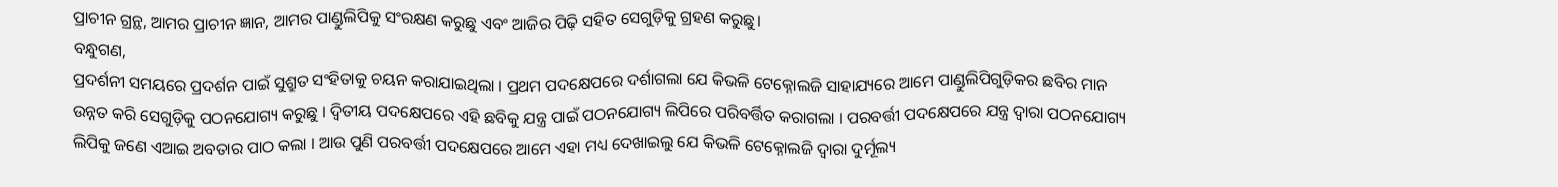ପ୍ରାଚୀନ ଗ୍ରନ୍ଥ, ଆମର ପ୍ରାଚୀନ ଜ୍ଞାନ, ଆମର ପାଣ୍ଡୁଲିପିକୁ ସଂରକ୍ଷଣ କରୁଛୁ ଏବଂ ଆଜିର ପିଢ଼ି ସହିତ ସେଗୁଡ଼ିକୁ ଗ୍ରହଣ କରୁଛୁ।
ବନ୍ଧୁଗଣ,
ପ୍ରଦର୍ଶନୀ ସମୟରେ ପ୍ରଦର୍ଶନ ପାଇଁ ସୁଶ୍ରୁତ ସଂହିତାକୁ ଚୟନ କରାଯାଇଥିଲା । ପ୍ରଥମ ପଦକ୍ଷେପରେ ଦର୍ଶାଗଲା ଯେ କିଭଳି ଟେକ୍ନୋଲଜି ସାହାଯ୍ୟରେ ଆମେ ପାଣ୍ଡୁଲିପିଗୁଡ଼ିକର ଛବିର ମାନ ଉନ୍ନତ କରି ସେଗୁଡ଼ିକୁ ପଠନଯୋଗ୍ୟ କରୁଛୁ । ଦ୍ୱିତୀୟ ପଦକ୍ଷେପରେ ଏହି ଛବିକୁ ଯନ୍ତ୍ର ପାଇଁ ପଠନଯୋଗ୍ୟ ଲିପିରେ ପରିବର୍ତ୍ତିତ କରାଗଲା । ପରବର୍ତ୍ତୀ ପଦକ୍ଷେପରେ ଯନ୍ତ୍ର ଦ୍ୱାରା ପଠନଯୋଗ୍ୟ ଲିପିକୁ ଜଣେ ଏଆଇ ଅବତାର ପାଠ କଲା । ଆଉ ପୁଣି ପରବର୍ତ୍ତୀ ପଦକ୍ଷେପରେ ଆମେ ଏହା ମଧ୍ୟ ଦେଖାଇଲୁ ଯେ କିଭଳି ଟେକ୍ନୋଲଜି ଦ୍ୱାରା ଦୁର୍ମୂଲ୍ୟ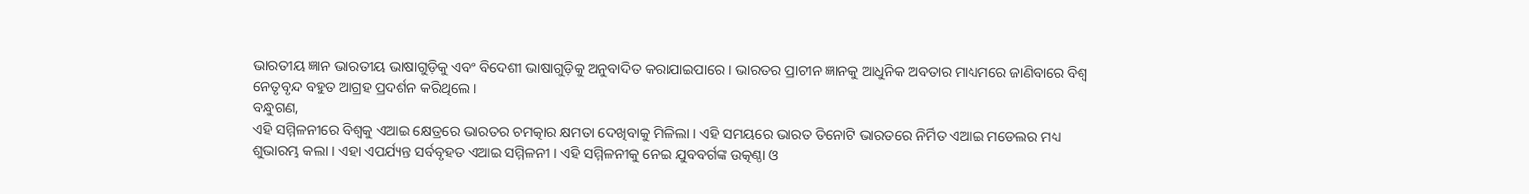ଭାରତୀୟ ଜ୍ଞାନ ଭାରତୀୟ ଭାଷାଗୁଡ଼ିକୁ ଏବଂ ବିଦେଶୀ ଭାଷାଗୁଡ଼ିକୁ ଅନୁବାଦିତ କରାଯାଇପାରେ । ଭାରତର ପ୍ରାଚୀନ ଜ୍ଞାନକୁ ଆଧୁନିକ ଅବତାର ମାଧ୍ୟମରେ ଜାଣିବାରେ ବିଶ୍ୱ ନେତୃବୃନ୍ଦ ବହୁତ ଆଗ୍ରହ ପ୍ରଦର୍ଶନ କରିଥିଲେ ।
ବନ୍ଧୁଗଣ,
ଏହି ସମ୍ମିଳନୀରେ ବିଶ୍ୱକୁ ଏଆଇ କ୍ଷେତ୍ରରେ ଭାରତର ଚମତ୍କାର କ୍ଷମତା ଦେଖିବାକୁ ମିଳିଲା । ଏହି ସମୟରେ ଭାରତ ତିନୋଟି ଭାରତରେ ନିର୍ମିତ ଏଆଇ ମଡେଲର ମଧ୍ୟ ଶୁଭାରମ୍ଭ କଲା । ଏହା ଏପର୍ଯ୍ୟନ୍ତ ସର୍ବବୃହତ ଏଆଇ ସମ୍ମିଳନୀ । ଏହି ସମ୍ମିଳନୀକୁ ନେଇ ଯୁବବର୍ଗଙ୍କ ଉତ୍କଣ୍ଠା ଓ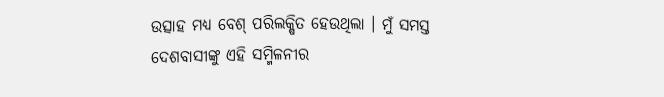ଉତ୍ସାହ ମଧ୍ୟ ବେଶ୍ ପରିଲକ୍ଷିତ ହେଉଥିଲା । ମୁଁ ସମସ୍ତ ଦେଶବାସୀଙ୍କୁ ଏହି ସମ୍ମିଳନୀର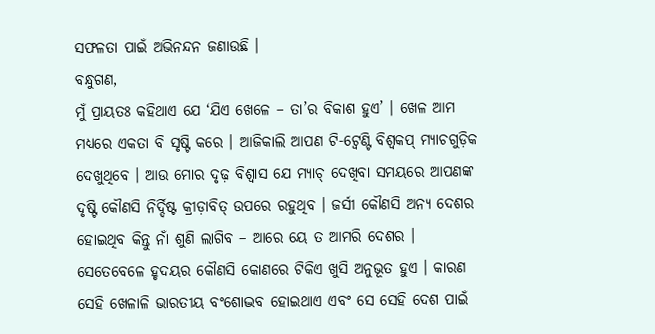ସଫଳତା ପାଇଁ ଅଭିନନ୍ଦନ ଜଣାଉଛି ।
ବନ୍ଧୁଗଣ,
ମୁଁ ପ୍ରାୟତଃ କହିଥାଏ ଯେ ‘ଯିଏ ଖେଳେ – ତା’ର ବିକାଶ ହୁଏ’ । ଖେଳ ଆମ ମଧ୍ୟରେ ଏକତା ବି ସୃଷ୍ଟି କରେ । ଆଜିକାଲି ଆପଣ ଟି-ଟ୍ୱେଣ୍ଟି ବିଶ୍ୱକପ୍ ମ୍ୟାଚଗୁଡ଼ିକ ଦେଖୁଥିବେ । ଆଉ ମୋର ଦୃଢ଼ ବିଶ୍ୱାସ ଯେ ମ୍ୟାଚ୍ ଦେଖିବା ସମୟରେ ଆପଣଙ୍କ ଦୃଷ୍ଟି କୌଣସି ନିର୍ଦ୍ଦିଷ୍ଟ କ୍ରୀଡ଼ାବିତ୍ ଉପରେ ରହୁଥିବ । ଜର୍ସୀ କୌଣସି ଅନ୍ୟ ଦେଶର ହୋଇଥିବ କିନ୍ତୁ ନାଁ ଶୁଣି ଲାଗିବ – ଆରେ ୟେ ତ ଆମରି ଦେଶର । ସେତେବେଳେ ହୃଦୟର କୌଣସି କୋଣରେ ଟିକିଏ ଖୁସି ଅନୁଭୂତ ହୁଏ । କାରଣ ସେହି ଖେଳାଳି ଭାରତୀୟ ବଂଶୋଦ୍ଭବ ହୋଇଥାଏ ଏବଂ ସେ ସେହି ଦେଶ ପାଇଁ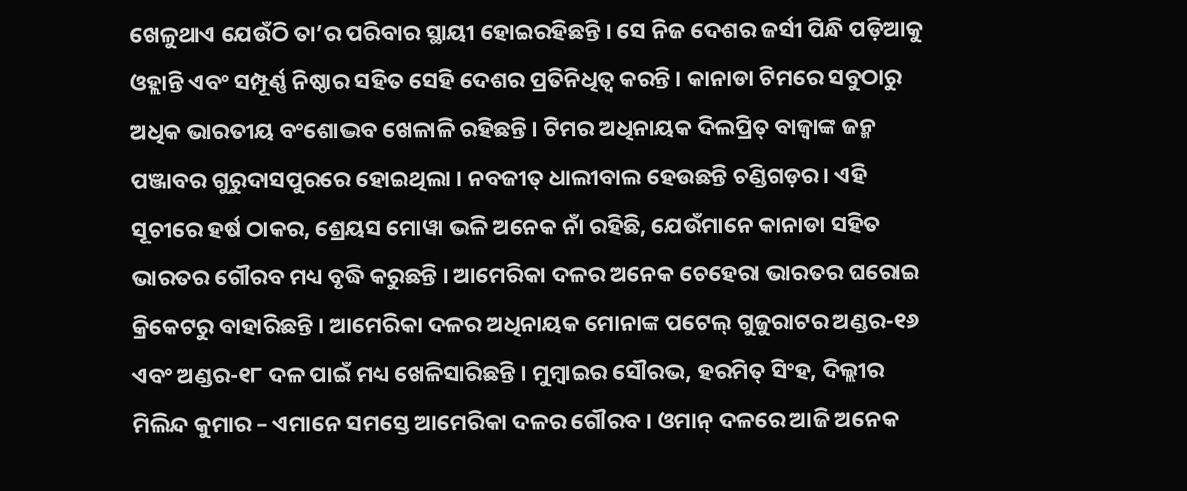ଖେଳୁଥାଏ ଯେଉଁଠି ତା’ର ପରିବାର ସ୍ଥାୟୀ ହୋଇରହିଛନ୍ତି । ସେ ନିଜ ଦେଶର ଜର୍ସୀ ପିନ୍ଧି ପଡ଼ିଆକୁ ଓହ୍ଲାନ୍ତି ଏବଂ ସମ୍ପୂର୍ଣ୍ଣ ନିଷ୍ଠାର ସହିତ ସେହି ଦେଶର ପ୍ରତିନିଧିତ୍ୱ କରନ୍ତି । କାନାଡା ଟିମରେ ସବୁଠାରୁ ଅଧିକ ଭାରତୀୟ ବଂଶୋଦ୍ଭବ ଖେଳାଳି ରହିଛନ୍ତି । ଟିମର ଅଧିନାୟକ ଦିଲପ୍ରିତ୍ ବାଜ୍ୱାଙ୍କ ଜନ୍ମ ପଞ୍ଜାବର ଗୁରୁଦାସପୁରରେ ହୋଇଥିଲା । ନବଜୀତ୍ ଧାଲୀବାଲ ହେଉଛନ୍ତି ଚଣ୍ଡିଗଡ଼ର । ଏହି ସୂଚୀରେ ହର୍ଷ ଠାକର, ଶ୍ରେୟସ ମୋୱା ଭଳି ଅନେକ ନାଁ ରହିଛି, ଯେଉଁମାନେ କାନାଡା ସହିତ ଭାରତର ଗୌରବ ମଧ୍ୟ ବୃଦ୍ଧି କରୁଛନ୍ତି । ଆମେରିକା ଦଳର ଅନେକ ଚେହେରା ଭାରତର ଘରୋଇ କ୍ରିକେଟରୁ ବାହାରିଛନ୍ତି । ଆମେରିକା ଦଳର ଅଧିନାୟକ ମୋନାଙ୍କ ପଟେଲ୍ ଗୁଜୁରାଟର ଅଣ୍ଡର-୧୬ ଏବଂ ଅଣ୍ଡର-୧୮ ଦଳ ପାଇଁ ମଧ୍ୟ ଖେଳିସାରିଛନ୍ତି । ମୁମ୍ବାଇର ସୌରଭ, ହରମିତ୍ ସିଂହ, ଦିଲ୍ଲୀର ମିଲିନ୍ଦ କୁମାର – ଏମାନେ ସମସ୍ତେ ଆମେରିକା ଦଳର ଗୌରବ । ଓମାନ୍ ଦଳରେ ଆଜି ଅନେକ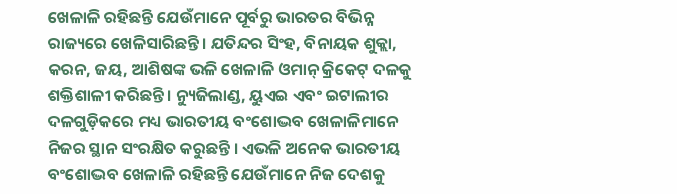ଖେଳାଳି ରହିଛନ୍ତି ଯେଉଁମାନେ ପୂର୍ବରୁ ଭାରତର ବିଭିନ୍ନ ରାଜ୍ୟରେ ଖେଳିସାରିଛନ୍ତି । ଯତିନ୍ଦର ସିଂହ, ବିନାୟକ ଶୁକ୍ଲା, କରନ, ଜୟ, ଆଶିଷଙ୍କ ଭଳି ଖେଳାଳି ଓମାନ୍ କ୍ରିକେଟ୍ ଦଳକୁ ଶକ୍ତିଶାଳୀ କରିଛନ୍ତି । ନ୍ୟୁଜିଲାଣ୍ଡ, ୟୁଏଇ ଏବଂ ଇଟାଲୀର ଦଳଗୁଡ଼ିକରେ ମଧ୍ୟ ଭାରତୀୟ ବଂଶୋଦ୍ଭବ ଖେଳାଳିମାନେ ନିଜର ସ୍ଥାନ ସଂରକ୍ଷିତ କରୁଛନ୍ତି । ଏଭଳି ଅନେକ ଭାରତୀୟ ବଂଶୋଦ୍ଭବ ଖେଳାଳି ରହିଛନ୍ତି ଯେଉଁମାନେ ନିଜ ଦେଶକୁ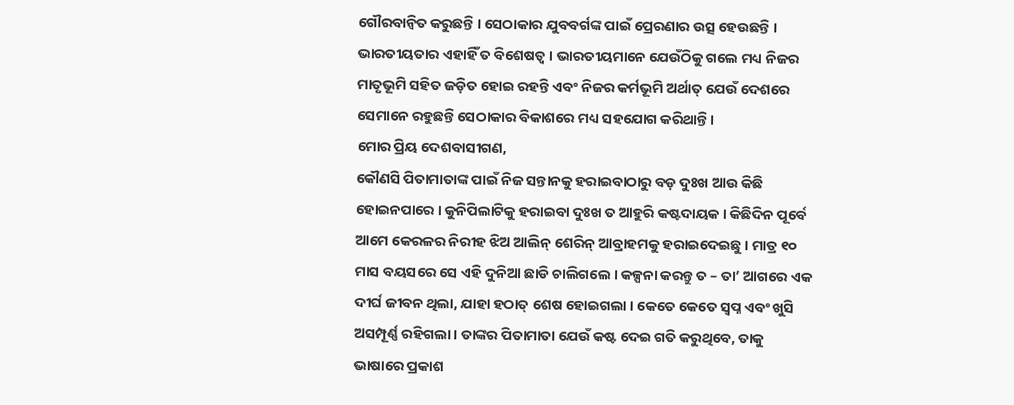ଗୌରବାନ୍ୱିତ କରୁଛନ୍ତି । ସେଠାକାର ଯୁବବର୍ଗଙ୍କ ପାଇଁ ପ୍ରେରଣାର ଉତ୍ସ ହେଉଛନ୍ତି । ଭାରତୀୟତାର ଏହାହିଁ ତ ବିଶେଷତ୍ୱ । ଭାରତୀୟମାନେ ଯେଉଁଠିକୁ ଗଲେ ମଧ୍ୟ ନିଜର ମାତୃଭୂମି ସହିତ ଜଡ଼ିତ ହୋଇ ରହନ୍ତି ଏବଂ ନିଜର କର୍ମଭୂମି ଅର୍ଥାତ୍ ଯେଉଁ ଦେଶରେ ସେମାନେ ରହୁଛନ୍ତି ସେଠାକାର ବିକାଶରେ ମଧ୍ୟ ସହଯୋଗ କରିଥାନ୍ତି ।
ମୋର ପ୍ରିୟ ଦେଶବାସୀଗଣ,
କୌଣସି ପିତାମାତାଙ୍କ ପାଇଁ ନିଜ ସନ୍ତାନକୁ ହରାଇବାଠାରୁ ବଡ଼ ଦୁଃଖ ଆଉ କିଛି ହୋଇନପାରେ । କୁନିପିଲାଟିକୁ ହରାଇବା ଦୁଃଖ ତ ଆହୁରି କଷ୍ଟଦାୟକ । କିଛିଦିନ ପୂର୍ବେ ଆମେ କେରଳର ନିରୀହ ଝିଅ ଆଲିନ୍ ଶେରିନ୍ ଆବ୍ରାହମକୁ ହରାଇଦେଇଛୁ । ମାତ୍ର ୧୦ ମାସ ବୟସରେ ସେ ଏହି ଦୁନିଆ ଛାଡି ଚାଲିଗଲେ । କଳ୍ପନା କରନ୍ତୁ ତ – ତା’ ଆଗରେ ଏକ ଦୀର୍ଘ ଜୀବନ ଥିଲା, ଯାହା ହଠାତ୍ ଶେଷ ହୋଇଗଲା । କେତେ କେତେ ସ୍ୱପ୍ନ ଏବଂ ଖୁସି ଅସମ୍ପୂର୍ଣ୍ଣ ରହିଗଲା । ତାଙ୍କର ପିତାମାତା ଯେଉଁ କଷ୍ଟ ଦେଇ ଗତି କରୁଥିବେ, ତାକୁ ଭାଷାରେ ପ୍ରକାଶ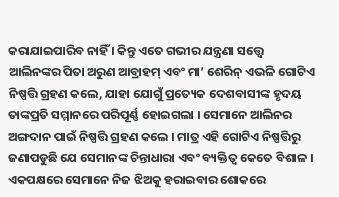କରାଯାଇପାରିବ ନାହିଁ । କିନ୍ତୁ ଏତେ ଗଭୀର ଯନ୍ତ୍ରଣା ସତ୍ତ୍ୱେ ଆଲିନଙ୍କର ପିତା ଅରୁଣ ଆବ୍ରାହମ୍ ଏବଂ ମା’ ଶେରିନ୍ ଏଭଳି ଗୋଟିଏ ନିଷ୍ପତ୍ତି ଗ୍ରହଣ କଲେ, ଯାହା ଯୋଗୁଁ ପ୍ରତ୍ୟେକ ଦେଶବାସୀଙ୍କ ହୃଦୟ ତାଙ୍କପ୍ରତି ସମ୍ମାନରେ ପରିପୂର୍ଣ୍ଣ ହୋଇଗଲା । ସେମାନେ ଆଲିନର ଅଙ୍ଗଦାନ ପାଇଁ ନିଷ୍ପତ୍ତି ଗ୍ରହଣ କଲେ । ମାତ୍ର ଏହି ଗୋଟିଏ ନିଷ୍ପତ୍ତିରୁ ଜଣାପଡୁଛି ଯେ ସେମାନଙ୍କ ଚିନ୍ତାଧାରା ଏବଂ ବ୍ୟକ୍ତିତ୍ୱ କେତେ ବିଶାଳ । ଏକପକ୍ଷରେ ସେମାନେ ନିଜ ଝିଅକୁ ହରାଇବାର ଶୋକରେ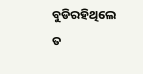ବୁଡିରହିଥିଲେ ତ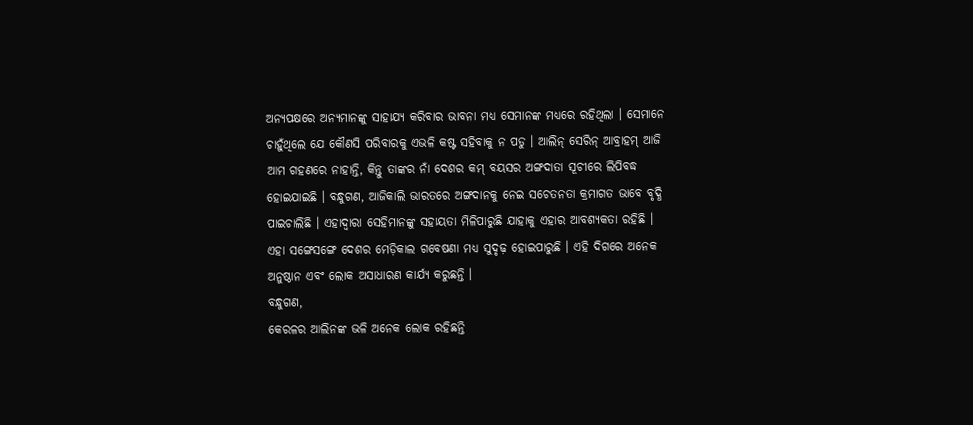ଅନ୍ୟପକ୍ଷରେ ଅନ୍ୟମାନଙ୍କୁ ସାହାଯ୍ୟ କରିବାର ଭାବନା ମଧ୍ୟ ସେମାନଙ୍କ ମଧ୍ୟରେ ରହିଥିଲା । ସେମାନେ ଚାହୁଁଥିଲେ ଯେ କୌଣସି ପରିବାରକୁ ଏଭଳି କଷ୍ଟ ସହିବାକୁ ନ ପଡୁ । ଆଲିନ୍ ସେରିନ୍ ଆବ୍ରାହମ୍ ଆଜି ଆମ ଗହଣରେ ନାହାନ୍ତି, କିନ୍ତୁ ତାଙ୍କର ନାଁ ଦେଶର କମ୍ ବୟସର ଅଙ୍ଗଦାତା ସୂଚୀରେ ଲିପିବଦ୍ଧ ହୋଇଯାଇଛି । ବନ୍ଧୁଗଣ, ଆଜିକାଲି ଭାରତରେ ଅଙ୍ଗଦାନକୁ ନେଇ ସଚେତନତା କ୍ରମାଗତ ଭାବେ ବୃଦ୍ଧି ପାଇଚାଲିଛି । ଏହାଦ୍ୱାରା ସେହିମାନଙ୍କୁ ସହାୟତା ମିଳିପାରୁଛି ଯାହାକୁ ଏହାର ଆବଶ୍ୟକତା ରହିଛି । ଏହା ସଙ୍ଗେସଙ୍ଗେ ଦେଶର ମେଡ଼ିକାଲ ଗବେଷଣା ମଧ୍ୟ ସୁଦୃଢ଼ ହୋଇପାରୁଛି । ଏହି ଦିଗରେ ଅନେକ ଅନୁଷ୍ଠାନ ଏବଂ ଲୋକ ଅସାଧାରଣ କାର୍ଯ୍ୟ କରୁଛନ୍ତି ।
ବନ୍ଧୁଗଣ,
କେରଳର ଆଲିନଙ୍କ ଭଳି ଅନେକ ଲୋକ ରହିଛନ୍ତି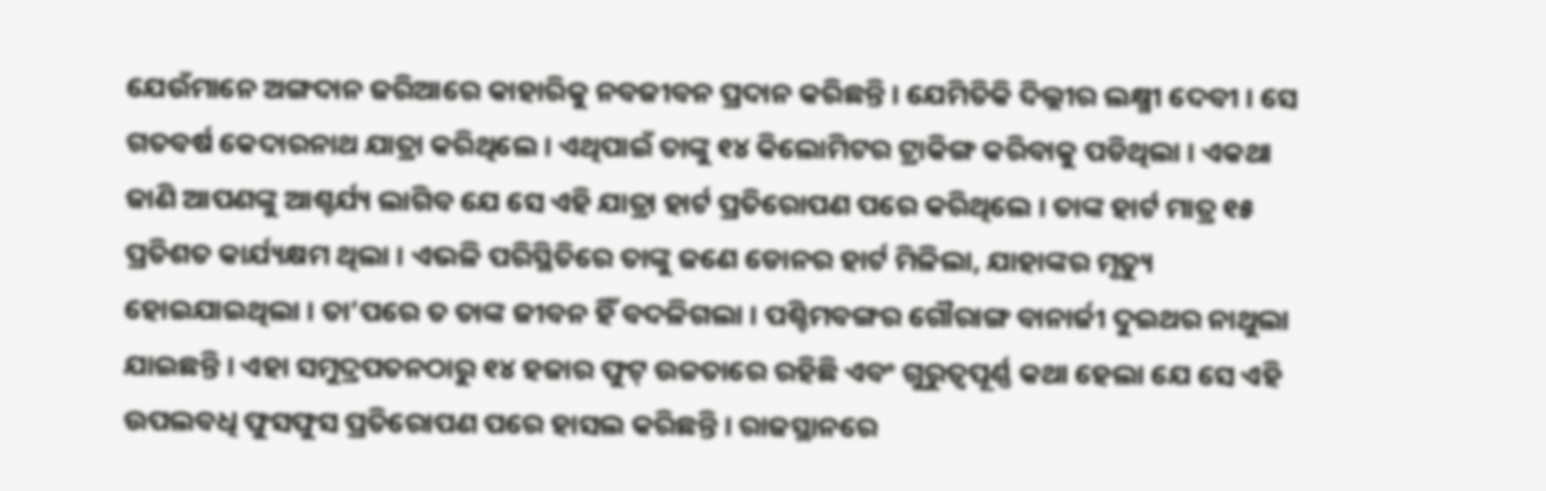ଯେଉଁମାନେ ଅଙ୍ଗଦାନ ଜରିଆରେ କାହାରିକୁ ନବଜୀବନ ପ୍ରଦାନ କରିଛନ୍ତି । ଯେମିତିକି ଦିଲ୍ଲୀର ଲକ୍ଷ୍ମୀ ଦେବୀ । ସେ ଗତବର୍ଷ କେଦାରନାଥ ଯାତ୍ରା କରିଥିଲେ । ଏଥିପାଇଁ ତାଙ୍କୁ ୧୪ କିଲୋମିଟର ଟ୍ରାକିଙ୍ଗ କରିବାକୁ ପଡିଥିଲା । ଏକଥା ଜାଣି ଆପଣଙ୍କୁ ଆଶ୍ଚର୍ଯ୍ୟ ଲାଗିବ ଯେ ସେ ଏହି ଯାତ୍ରା ହାର୍ଟ ପ୍ରତିରୋପଣ ପରେ କରିଥିଲେ । ତାଙ୍କ ହାର୍ଟ ମାତ୍ର ୧୫ ପ୍ରତିଶତ କାର୍ଯ୍ୟକ୍ଷମ ଥିଲା । ଏଭଳି ପରିସ୍ଥିତିରେ ତାଙ୍କୁ ଜଣେ ଡୋନର ହାର୍ଟ ମିଳିଲା, ଯାହାଙ୍କର ମୃତ୍ୟୁ ହୋଇଯାଇଥିଲା । ତା’ପରେ ତ ତାଙ୍କ ଜୀବନ ହିଁ ବଦଳିଗଲା । ପଶ୍ଚିମବଙ୍ଗର ଗୌରାଙ୍ଗ ବାନାର୍ଜୀ ଦୁଇଥର ନାଥୁଲା ଯାଇଛନ୍ତି । ଏହା ସମୁଦ୍ରପତନଠାରୁ ୧୪ ହଜାର ଫୁଟ୍ ଉଚ୍ଚତାରେ ରହିଛି ଏବଂ ଗୁରୁତ୍ୱପୂର୍ଣ୍ଣ କଥା ହେଲା ଯେ ସେ ଏହି ଉପଲବଧି ଫୁସଫୁସ ପ୍ରତିରୋପଣ ପରେ ହାସଲ କରିଛନ୍ତି । ରାଜସ୍ଥାନରେ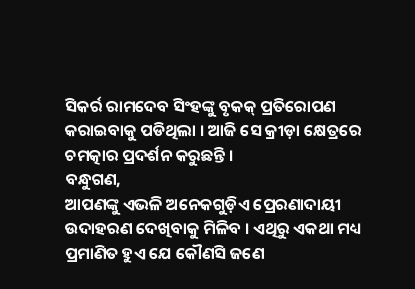ସିକର୍ର ରାମଦେବ ସିଂହଙ୍କୁ ବୃକକ୍ ପ୍ରତିରୋପଣ କରାଇବାକୁ ପଡିଥିଲା । ଆଜି ସେ କ୍ରୀଡ଼ା କ୍ଷେତ୍ରରେ ଚମତ୍କାର ପ୍ରଦର୍ଶନ କରୁଛନ୍ତି ।
ବନ୍ଧୁଗଣ,
ଆପଣଙ୍କୁ ଏଭଳି ଅନେକଗୁଡ଼ିଏ ପ୍ରେରଣାଦାୟୀ ଉଦାହରଣ ଦେଖିବାକୁ ମିଳିବ । ଏଥିରୁ ଏକଥା ମଧ୍ୟ ପ୍ରମାଣିତ ହୁଏ ଯେ କୌଣସି ଜଣେ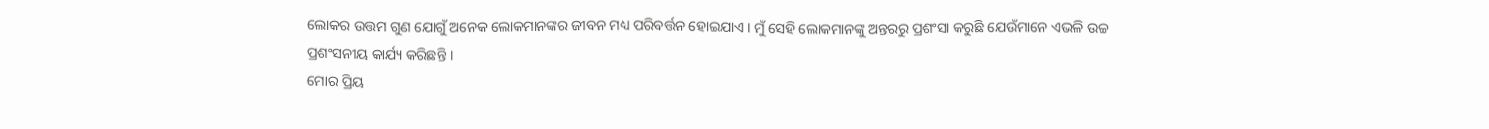ଲୋକର ଉତ୍ତମ ଗୁଣ ଯୋଗୁଁ ଅନେକ ଲୋକମାନଙ୍କର ଜୀବନ ମଧ୍ୟ ପରିବର୍ତ୍ତନ ହୋଇଯାଏ । ମୁଁ ସେହି ଲୋକମାନଙ୍କୁ ଅନ୍ତରରୁ ପ୍ରଶଂସା କରୁଛି ଯେଉଁମାନେ ଏଭଳି ଉଚ୍ଚ ପ୍ରଶଂସନୀୟ କାର୍ଯ୍ୟ କରିଛନ୍ତି ।
ମୋର ପ୍ରିୟ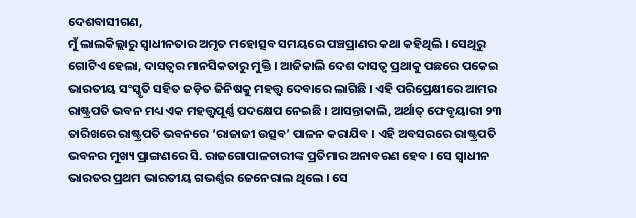ଦେଶବାସୀଗଣ,
ମୁଁ ଲାଲକିଲ୍ଲାରୁ ସ୍ୱାଧୀନତାର ଅମୃତ ମହୋତ୍ସବ ସମୟରେ ପଞ୍ଚପ୍ରାଣର କଥା କହିଥିଲି । ସେଥିରୁ ଗୋଟିଏ ହେଲା, ଦାସତ୍ୱର ମାନସିକତାରୁ ମୁକ୍ତି । ଆଜିକାଲି ଦେଶ ଦାସତ୍ୱ ପ୍ରଥାକୁ ପଛରେ ପକେଇ ଭାରତୀୟ ସଂସ୍କୃତି ସହିତ ଜଡ଼ିତ ଜିନିଷକୁ ମହତ୍ତ୍ୱ ଦେବାରେ ଲାଗିଛି । ଏହି ପରିପ୍ରେକ୍ଷୀରେ ଆମର ରାଷ୍ଟ୍ରପତି ଭବନ ମଧ୍ୟ ଏକ ମହତ୍ତ୍ୱପୂର୍ଣ୍ଣ ପଦକ୍ଷେପ ନେଇଛି । ଆସନ୍ତାକାଲି, ଅର୍ଥାତ୍ ଫେବୃୟାରୀ ୨୩ ତାରିଖରେ ରାଷ୍ଟ୍ରପତି ଭବନରେ ‘ରାଜାଜୀ ଉତ୍ସବ’ ପାଳନ କରାଯିବ । ଏହି ଅବସରରେ ରାଷ୍ଟ୍ରପତି ଭବନର ମୁଖ୍ୟ ପ୍ରାଙ୍ଗଣରେ ସି. ରାଜଗୋପାଳଚାରୀଙ୍କ ପ୍ରତିମାର ଅନାବରଣ ହେବ । ସେ ସ୍ୱାଧୀନ ଭାରତର ପ୍ରଥମ ଭାରତୀୟ ଗଭର୍ଣ୍ଣର ଜେନେରାଲ ଥିଲେ । ସେ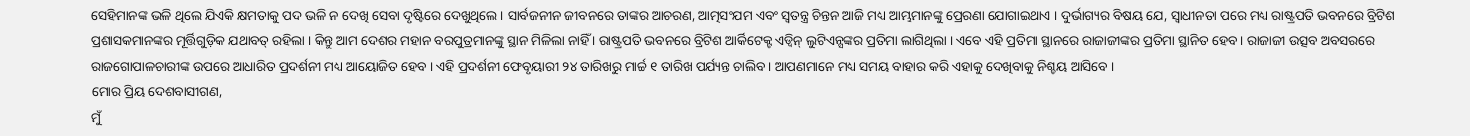ସେହିମାନଙ୍କ ଭଳି ଥିଲେ ଯିଏକି କ୍ଷମତାକୁ ପଦ ଭଳି ନ ଦେଖି ସେବା ଦୃଷ୍ଟିରେ ଦେଖୁଥିଲେ । ସାର୍ବଜନୀନ ଜୀବନରେ ତାଙ୍କର ଆଚରଣ, ଆତ୍ମସଂଯମ ଏବଂ ସ୍ୱତନ୍ତ୍ର ଚିନ୍ତନ ଆଜି ମଧ୍ୟ ଆମ୍ଭମାନଙ୍କୁ ପ୍ରେରଣା ଯୋଗାଇଥାଏ । ଦୁର୍ଭାଗ୍ୟର ବିଷୟ ଯେ, ସ୍ୱାଧୀନତା ପରେ ମଧ୍ୟ ରାଷ୍ଟ୍ରପତି ଭବନରେ ବ୍ରିଟିଶ ପ୍ରଶାସକମାନଙ୍କର ମୂର୍ତ୍ତିଗୁଡ଼ିକ ଯଥାବତ୍ ରହିଲା । କିନ୍ତୁ ଆମ ଦେଶର ମହାନ ବରପୁତ୍ରମାନଙ୍କୁ ସ୍ଥାନ ମିଳିଲା ନାହିଁ । ରାଷ୍ଟ୍ରପତି ଭବନରେ ବ୍ରିଟିଶ ଆର୍କିଟେକ୍ଟ ଏଡ୍ୱିନ୍ ଲୁଟିଏନ୍ସଙ୍କର ପ୍ରତିମା ଲାଗିଥିଲା । ଏବେ ଏହି ପ୍ରତିମା ସ୍ଥାନରେ ରାଜାଜୀଙ୍କର ପ୍ରତିମା ସ୍ଥାନିତ ହେବ । ରାଜାଜୀ ଉତ୍ସବ ଅବସରରେ ରାଜଗୋପାଳଚାରୀଙ୍କ ଉପରେ ଆଧାରିତ ପ୍ରଦର୍ଶନୀ ମଧ୍ୟ ଆୟୋଜିତ ହେବ । ଏହି ପ୍ରଦର୍ଶନୀ ଫେବୃୟାରୀ ୨୪ ତାରିଖରୁ ମାର୍ଚ୍ଚ ୧ ତାରିଖ ପର୍ଯ୍ୟନ୍ତ ଚାଲିବ । ଆପଣମାନେ ମଧ୍ୟ ସମୟ ବାହାର କରି ଏହାକୁ ଦେଖିବାକୁ ନିଶ୍ଚୟ ଆସିବେ ।
ମୋର ପ୍ରିୟ ଦେଶବାସୀଗଣ,
ମୁଁ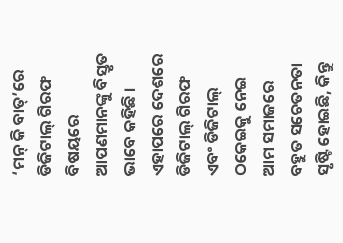‘ମନ୍ କି ବାତ୍’ରେ ଡିଜିଟାଲ୍ ଗିରଫ ବିଷୟରେ ଆପଣମାନଙ୍କୁ ବିସ୍ତୃତ ଭାବେ କହିଛି । ଏହାପରେ ଦେଶରେ ଡିଜିଟାଲ୍ ଗିରଫ ଏବଂ ଡିଜିଟାଲ୍ ଠକେଇକୁ ନେଇ ଆମ ସମାଜରେ ବହୁତ ସଚେତନତା ସୃଷ୍ଟି ହୋଇଛି, କିନ୍ତୁ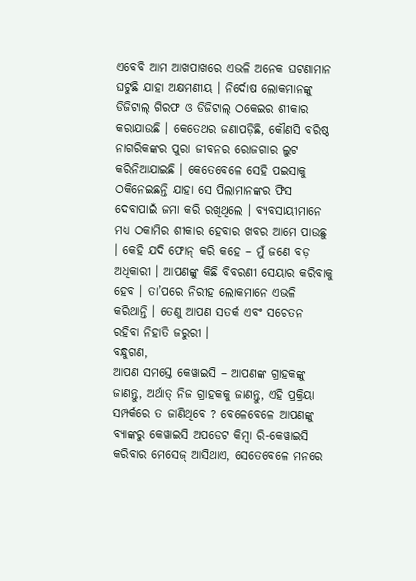ଏବେବି ଆମ ଆଖପାଖରେ ଏଭଳି ଅନେକ ଘଟଣାମାନ ଘଟୁଛି ଯାହା ଅକ୍ଷମଣୀୟ । ନିର୍ଦୋଷ ଲୋକମାନଙ୍କୁ ଡିଜିଟାଲ୍ ଗିରଫ ଓ ଡିଜିଟାଲ୍ ଠକେଇର ଶୀକାର କରାଯାଉଛି । କେତେଥର ଜଣାପଡ଼ିଛି, କୌଣସି ବରିଷ୍ଠ ନାଗରିକଙ୍କର ପୁରା ଜୀବନର ରୋଜଗାର ଲୁଟ କରିନିଆଯାଇଛି । କେତେବେଳେ ସେହି ପଇସାକୁ ଠକିନେଇଛନ୍ତି ଯାହା ସେ ପିଲାମାନଙ୍କର ଫିସ ଦେବାପାଇଁ ଜମା କରି ରଖିଥିଲେ । ବ୍ୟବସାୟୀମାନେ ମଧ୍ୟ ଠକାମିର ଶୀକାର ହେବାର ଖବର ଆମେ ପାଉଛୁ । କେହି ଯଦି ଫୋନ୍ କରି କହେ – ମୁଁ ଜଣେ ବଡ଼ ଅଧିକାରୀ । ଆପଣଙ୍କୁ କିଛି ବିବରଣୀ ସେୟାର କରିବାକୁ ହେବ । ତା’ପରେ ନିରୀହ ଲୋକମାନେ ଏଭଳି କରିଥାନ୍ତି । ତେଣୁ ଆପଣ ସତର୍କ ଏବଂ ସଚେତନ ରହିବା ନିହାତି ଜରୁରୀ ।
ବନ୍ଧୁଗଣ,
ଆପଣ ସମସ୍ତେ କେୱାଇସି – ଆପଣଙ୍କ ଗ୍ରାହକଙ୍କୁ ଜାଣନ୍ତୁ, ଅର୍ଥାତ୍ ନିଜ ଗ୍ରାହକକୁ ଜାଣନ୍ତୁ, ଏହି ପ୍ରକ୍ରିୟା ସମ୍ପର୍କରେ ତ ଜାଣିଥିବେ ? ବେଳେବେଳେ ଆପଣଙ୍କୁ ବ୍ୟାଙ୍କରୁ କେୱାଇସି ଅପଡେଟ କିମ୍ବା ରି-କେୱାଇସି କରିବାର ମେସେଜ୍ ଆସିଥାଏ, ସେତେବେଳେ ମନରେ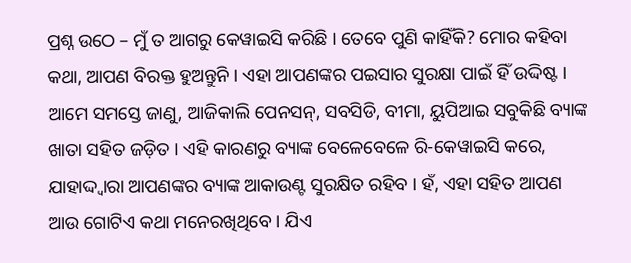ପ୍ରଶ୍ନ ଉଠେ – ମୁଁ ତ ଆଗରୁ କେୱାଇସି କରିଛି । ତେବେ ପୁଣି କାହିଁକି? ମୋର କହିବା କଥା, ଆପଣ ବିରକ୍ତ ହୁଅନ୍ତୁନି । ଏହା ଆପଣଙ୍କର ପଇସାର ସୁରକ୍ଷା ପାଇଁ ହିଁ ଉଦ୍ଦିଷ୍ଟ । ଆମେ ସମସ୍ତେ ଜାଣୁ, ଆଜିକାଲି ପେନସନ୍, ସବସିଡି, ବୀମା, ୟୁପିଆଇ ସବୁକିଛି ବ୍ୟାଙ୍କ ଖାତା ସହିତ ଜଡ଼ିତ । ଏହି କାରଣରୁ ବ୍ୟାଙ୍କ ବେଳେବେଳେ ରି-କେୱାଇସି କରେ, ଯାହାଦ୍ଦ୍ୱାରା ଆପଣଙ୍କର ବ୍ୟାଙ୍କ ଆକାଉଣ୍ଟ ସୁରକ୍ଷିତ ରହିବ । ହଁ, ଏହା ସହିତ ଆପଣ ଆଉ ଗୋଟିଏ କଥା ମନେରଖିଥିବେ । ଯିଏ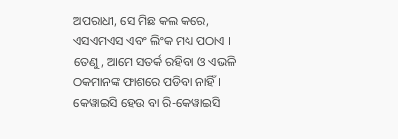ଅପରାଧୀ, ସେ ମିଛ କଲ କରେ, ଏସଏମଏସ ଏବଂ ଲିଂକ ମଧ୍ୟ ପଠାଏ । ତେଣୁ, ଆମେ ସତର୍କ ରହିବା ଓ ଏଭଳି ଠକମାନଙ୍କ ଫାଶରେ ପଡିବା ନାହିଁ । କେୱାଇସି ହେଉ ବା ରି-କେୱାଇସି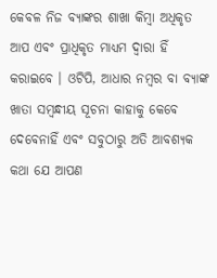କେବଳ ନିଜ ବ୍ୟାଙ୍କର ଶାଖା କିମ୍ବା ଅଧିକୃତ ଆପ ଏବଂ ପ୍ରାଧିକୃତ ମାଧ୍ୟମ ଦ୍ୱାରା ହିଁ କରାଇବେ । ଓଟିପି, ଆଧାର ନମ୍ବର ବା ବ୍ୟାଙ୍କ ଖାତା ସମ୍ବନ୍ଧୀୟ ସୂଚନା କାହାକୁ କେବେ ଦେବେନାହିଁ ଏବଂ ସବୁଠାରୁ ଅତି ଆବଶ୍ୟକ କଥା ଯେ ଆପଣ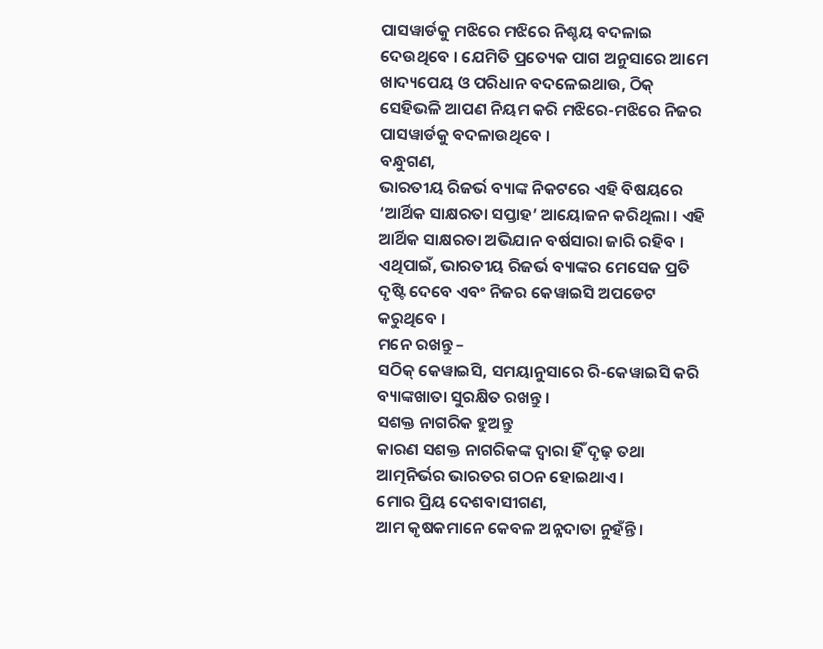ପାସୱାର୍ଡକୁ ମଝିରେ ମଝିରେ ନିଶ୍ଚୟ ବଦଳାଇ ଦେଉଥିବେ । ଯେମିତି ପ୍ରତ୍ୟେକ ପାଗ ଅନୁସାରେ ଆମେ ଖାଦ୍ୟପେୟ ଓ ପରିଧାନ ବଦଳେଇଥାଉ, ଠିକ୍ ସେହିଭଳି ଆପଣ ନିୟମ କରି ମଝିରେ-ମଝିରେ ନିଜର ପାସୱାର୍ଡକୁ ବଦଳାଉଥିବେ ।
ବନ୍ଧୁଗଣ,
ଭାରତୀୟ ରିଜର୍ଭ ବ୍ୟାଙ୍କ ନିକଟରେ ଏହି ବିଷୟରେ ‘ଆର୍ଥିକ ସାକ୍ଷରତା ସପ୍ତାହ’ ଆୟୋଜନ କରିଥିଲା । ଏହି ଆର୍ଥିକ ସାକ୍ଷରତା ଅଭିଯାନ ବର୍ଷସାରା ଜାରି ରହିବ । ଏଥିପାଇଁ, ଭାରତୀୟ ରିଜର୍ଭ ବ୍ୟାଙ୍କର ମେସେଜ ପ୍ରତି ଦୃଷ୍ଟି ଦେବେ ଏବଂ ନିଜର କେୱାଇସି ଅପଡେଟ କରୁଥିବେ ।
ମନେ ରଖନ୍ତୁ –
ସଠିକ୍ କେୱାଇସି, ସମୟାନୁସାରେ ରି-କେୱାଇସି କରି ବ୍ୟାଙ୍କଖାତା ସୁରକ୍ଷିତ ରଖନ୍ତୁ ।
ସଶକ୍ତ ନାଗରିକ ହୁଅନ୍ତୁ
କାରଣ ସଶକ୍ତ ନାଗରିକଙ୍କ ଦ୍ୱାରା ହିଁ ଦୃଢ଼ ତଥା ଆତ୍ମନିର୍ଭର ଭାରତର ଗଠନ ହୋଇଥାଏ ।
ମୋର ପ୍ରିୟ ଦେଶବାସୀଗଣ,
ଆମ କୃଷକମାନେ କେବଳ ଅନ୍ନଦାତା ନୁହଁନ୍ତି ।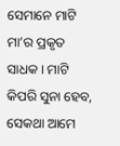ସେମାନେ ମାଟି ମା’ର ପ୍ରକୃତ ସାଧକ । ମାଟି କିପରି ସୁନା ହେବ, ସେକଥା ଆମେ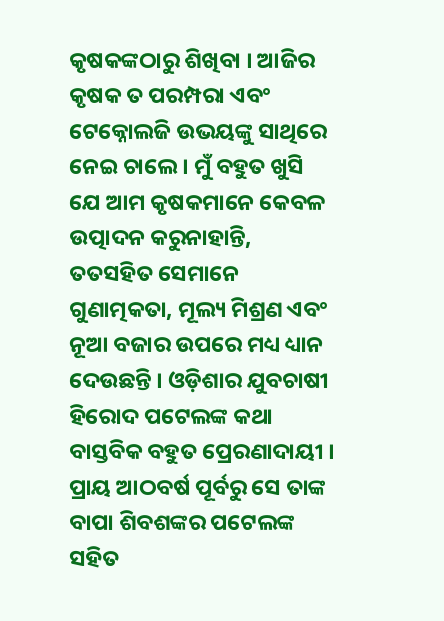କୃଷକଙ୍କଠାରୁ ଶିଖିବା । ଆଜିର କୃଷକ ତ ପରମ୍ପରା ଏବଂ ଟେକ୍ନୋଲଜି ଉଭୟଙ୍କୁ ସାଥିରେ ନେଇ ଚାଲେ । ମୁଁ ବହୁତ ଖୁସି ଯେ ଆମ କୃଷକମାନେ କେବଳ ଉତ୍ପାଦନ କରୁନାହାନ୍ତି, ତତସହିତ ସେମାନେ ଗୁଣାତ୍ମକତା, ମୂଲ୍ୟ ମିଶ୍ରଣ ଏବଂ ନୂଆ ବଜାର ଉପରେ ମଧ୍ୟ ଧ୍ୟାନ ଦେଉଛନ୍ତି । ଓଡ଼ିଶାର ଯୁବଚାଷୀ ହିରୋଦ ପଟେଲଙ୍କ କଥା ବାସ୍ତବିକ ବହୁତ ପ୍ରେରଣାଦାୟୀ । ପ୍ରାୟ ଆଠବର୍ଷ ପୂର୍ବରୁ ସେ ତାଙ୍କ ବାପା ଶିବଶଙ୍କର ପଟେଲଙ୍କ ସହିତ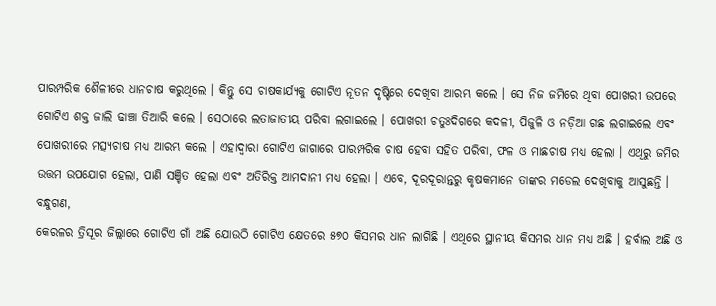ପାରମ୍ପରିକ ଶୈଳୀରେ ଧାନଚାଷ କରୁଥିଲେ । କିନ୍ତୁ ସେ ଚାଷକାର୍ଯ୍ୟକୁ ଗୋଟିଏ ନୂତନ ଦୃଷ୍ଟିରେ ଦେଖିବା ଆରମ୍ଭ କଲେ । ସେ ନିଜ ଜମିରେ ଥିବା ପୋଖରୀ ଉପରେ ଗୋଟିଏ ଶକ୍ତ ଜାଲି ଢାଞ୍ଚା ତିଆରି କଲେ । ସେଠାରେ ଲତାଜାତୀୟ ପରିବା ଲଗାଇଲେ । ପୋଖରୀ ଚତୁଃଦିଗରେ କଦଳୀ, ପିଜୁଳି ଓ ନଡ଼ିଆ ଗଛ ଲଗାଇଲେ ଏବଂ ପୋଖରୀରେ ମତ୍ସ୍ୟଚାଷ ମଧ୍ୟ ଆରମ୍ଭ କଲେ । ଏହାଦ୍ୱାରା ଗୋଟିଏ ଜାଗାରେ ପାରମ୍ପରିକ ଚାଷ ହେବା ସହିତ ପରିବା, ଫଳ ଓ ମାଛଚାଷ ମଧ୍ୟ ହେଲା । ଏଥିରୁ ଜମିର ଉତ୍ତମ ଉପଯୋଗ ହେଲା, ପାଣି ସଞ୍ଚିତ ହେଲା ଏବଂ ଅତିରିକ୍ତ ଆମଦାନୀ ମଧ୍ୟ ହେଲା । ଏବେ, ଦୂରଦୂରାନ୍ତରୁ କୃଷକମାନେ ତାଙ୍କର ମଡେଲ ଦେଖିବାକୁ ଆସୁଛନ୍ତି ।
ବନ୍ଧୁଗଣ,
କେରଳର ତ୍ରିସୂର ଜିଲ୍ଲାରେ ଗୋଟିଏ ଗାଁ ଅଛି ଯୋଉଠି ଗୋଟିଏ କ୍ଷେତରେ ୫୭୦ କିସମର ଧାନ ଲାଗିଛି । ଏଥିରେ ସ୍ଥାନୀୟ କିସମର ଧାନ ମଧ୍ୟ ଅଛି । ହର୍ବାଲ ଅଛି ଓ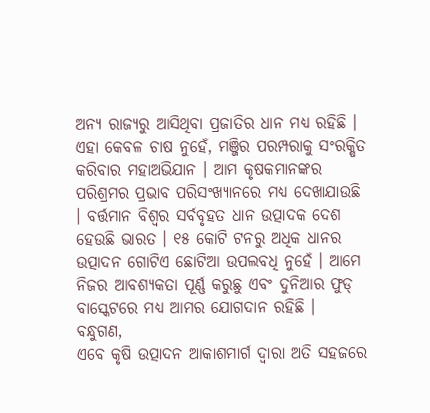ଅନ୍ୟ ରାଜ୍ୟରୁ ଆସିଥିବା ପ୍ରଜାତିର ଧାନ ମଧ୍ୟ ରହିଛି । ଏହା କେବଳ ଚାଷ ନୁହେଁ, ମଞ୍ଜିର ପରମ୍ପରାକୁ ସଂରକ୍ଷିତ କରିବାର ମହାଅଭିଯାନ । ଆମ କୃଷକମାନଙ୍କର ପରିଶ୍ରମର ପ୍ରଭାବ ପରିସଂଖ୍ୟାନରେ ମଧ୍ୟ ଦେଖାଯାଉଛି । ବର୍ତ୍ତମାନ ବିଶ୍ୱର ସର୍ବବୃହତ ଧାନ ଉତ୍ପାଦକ ଦେଶ ହେଉଛି ଭାରତ । ୧୫ କୋଟି ଟନରୁ ଅଧିକ ଧାନର ଉତ୍ପାଦନ ଗୋଟିଏ ଛୋଟିଆ ଉପଲବଧି ନୁହେଁ । ଆମେ ନିଜର ଆବଶ୍ୟକତା ପୂର୍ଣ୍ଣ କରୁଛୁ ଏବଂ ଦୁନିଆର ଫୁଡ୍ ବାସ୍କେଟରେ ମଧ୍ୟ ଆମର ଯୋଗଦାନ ରହିଛି ।
ବନ୍ଧୁଗଣ,
ଏବେ କୃଷି ଉତ୍ପାଦନ ଆକାଶମାର୍ଗ ଦ୍ୱାରା ଅତି ସହଜରେ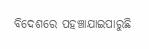ବିଦେଶରେ ପହଞ୍ଚାଯାଇପାରୁଛି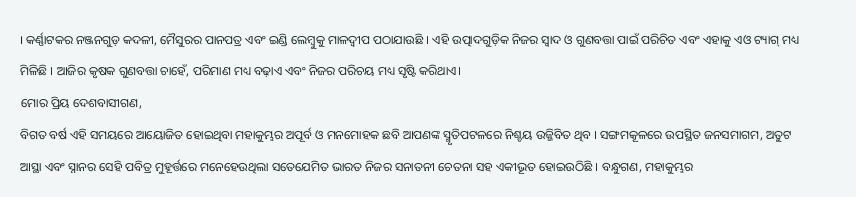। କର୍ଣ୍ଣାଟକର ନଞ୍ଜନଗୁଡ଼ କଦଳୀ, ମୈସୁରର ପାନପତ୍ର ଏବଂ ଇଣ୍ଡି ଲେମ୍ବୁକୁ ମାଳଦ୍ୱୀପ ପଠାଯାଉଛି । ଏହି ଉତ୍ପାଦଗୁଡ଼ିକ ନିଜର ସ୍ୱାଦ ଓ ଗୁଣବତ୍ତା ପାଇଁ ପରିଚିତ ଏବଂ ଏହାକୁ ଏଓ ଟ୍ୟାଗ୍ ମଧ୍ୟ ମିଳିଛି । ଆଜିର କୃଷକ ଗୁଣବତ୍ତା ଚାହେଁ, ପରିମାଣ ମଧ୍ୟ ବଢ଼ାଏ ଏବଂ ନିଜର ପରିଚୟ ମଧ୍ୟ ସୃଷ୍ଟି କରିଥାଏ।
ମୋର ପ୍ରିୟ ଦେଶବାସୀଗଣ,
ବିଗତ ବର୍ଷ ଏହି ସମୟରେ ଆୟୋଜିତ ହୋଇଥିବା ମହାକୁମ୍ଭର ଅପୂର୍ବ ଓ ମନମୋହକ ଛବି ଆପଣଙ୍କ ସ୍ମୃତିପଟଳରେ ନିଶ୍ଚୟ ଉଜ୍ଜିବିତ ଥିବ । ସଙ୍ଗମକୂଳରେ ଉପସ୍ଥିତ ଜନସମାଗମ, ଅତୁଟ ଆସ୍ଥା ଏବଂ ସ୍ନାନର ସେହି ପବିତ୍ର ମୁହୂର୍ତ୍ତରେ ମନେହେଉଥିଲା ସତେଯେମିତ ଭାରତ ନିଜର ସନାତନୀ ଚେତନା ସହ ଏକୀଭୂତ ହୋଇଉଠିଛି । ବନ୍ଧୁଗଣ, ମହାକୁମ୍ଭର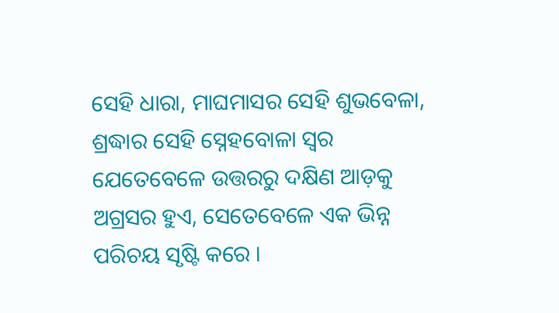ସେହି ଧାରା, ମାଘମାସର ସେହି ଶୁଭବେଳା, ଶ୍ରଦ୍ଧାର ସେହି ସ୍ନେହବୋଳା ସ୍ୱର ଯେତେବେଳେ ଉତ୍ତରରୁ ଦକ୍ଷିଣ ଆଡ଼କୁ ଅଗ୍ରସର ହୁଏ, ସେତେବେଳେ ଏକ ଭିନ୍ନ ପରିଚୟ ସୃଷ୍ଟି କରେ ।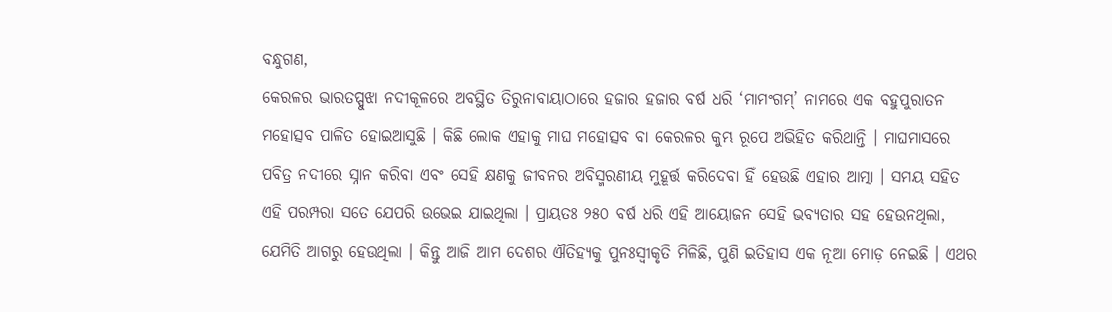ବନ୍ଧୁଗଣ,
କେରଳର ଭାରତପ୍ପୁଝା ନଦୀକୂଳରେ ଅବସ୍ଥିତ ତିରୁନାବାୟାଠାରେ ହଜାର ହଜାର ବର୍ଷ ଧରି ‘ମାମଂଗମ୍’ ନାମରେ ଏକ ବହୁପୁରାତନ ମହୋତ୍ସବ ପାଳିତ ହୋଇଆସୁଛି । କିଛି ଲୋକ ଏହାକୁ ମାଘ ମହୋତ୍ସବ ବା କେରଳର କୁମ୍ଭ ରୂପେ ଅଭିହିତ କରିଥାନ୍ତି । ମାଘମାସରେ ପବିତ୍ର ନଦୀରେ ସ୍ନାନ କରିବା ଏବଂ ସେହି କ୍ଷଣକୁ ଜୀବନର ଅବିସ୍ମରଣୀୟ ମୁହୂର୍ତ୍ତ କରିଦେବା ହିଁ ହେଉଛି ଏହାର ଆତ୍ମା । ସମୟ ସହିତ ଏହି ପରମ୍ପରା ସତେ ଯେପରି ଉଭେଇ ଯାଇଥିଲା । ପ୍ରାୟତଃ ୨୫୦ ବର୍ଷ ଧରି ଏହି ଆୟୋଜନ ସେହି ଭବ୍ୟତାର ସହ ହେଉନଥିଲା, ଯେମିତି ଆଗରୁ ହେଉଥିଲା । କିନ୍ତୁ ଆଜି ଆମ ଦେଶର ଐତିହ୍ୟକୁ ପୁନଃସ୍ୱୀକୃତି ମିଳିଛି, ପୁଣି ଇତିହାସ ଏକ ନୂଆ ମୋଡ଼ ନେଇଛି । ଏଥର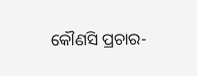କୌଣସି ପ୍ରଚାର-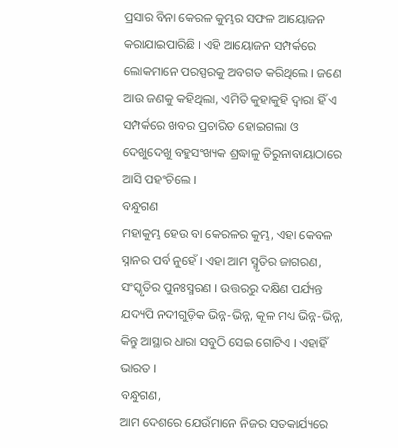ପ୍ରସାର ବିନା କେରଳ କୁମ୍ଭର ସଫଳ ଆୟୋଜନ କରାଯାଇପାରିଛି । ଏହି ଆୟୋଜନ ସମ୍ପର୍କରେ ଲୋକମାନେ ପରସ୍ପରକୁ ଅବଗତ କରିଥିଲେ । ଜଣେ ଆଉ ଜଣକୁ କହିଥିଲା, ଏମିତି କୁହାକୁହି ଦ୍ୱାରା ହିଁ ଏ ସମ୍ପର୍କରେ ଖବର ପ୍ରଚାରିତ ହୋଇଗଲା ଓ ଦେଖୁଦେଖୁ ବହୁସଂଖ୍ୟକ ଶ୍ରଦ୍ଧାଳୁ ତିରୁନାବାୟାଠାରେ ଆସି ପହଂଚିଲେ ।
ବନ୍ଧୁଗଣ
ମହାକୁମ୍ଭ ହେଉ ବା କେରଳର କୁମ୍ଭ, ଏହା କେବଳ ସ୍ନାନର ପର୍ବ ନୁହେଁ । ଏହା ଆମ ସ୍ମୃତିର ଜାଗରଣ, ସଂସ୍କୃତିର ପୁନଃସ୍ମରଣ । ଉତ୍ତରରୁ ଦକ୍ଷିଣ ପର୍ଯ୍ୟନ୍ତ ଯଦ୍ୟପି ନଦୀଗୁଡ଼ିକ ଭିନ୍ନ-ଭିନ୍ନ, କୂଳ ମଧ୍ୟ ଭିନ୍ନ-ଭିନ୍ନ, କିନ୍ତୁ ଆସ୍ଥାର ଧାରା ସବୁଠି ସେଇ ଗୋଟିଏ । ଏହାହିଁ ଭାରତ ।
ବନ୍ଧୁଗଣ,
ଆମ ଦେଶରେ ଯେଉଁମାନେ ନିଜର ସତକାର୍ଯ୍ୟରେ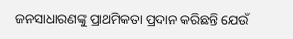ଜନସାଧାରଣଙ୍କୁ ପ୍ରାଥମିକତା ପ୍ରଦାନ କରିଛନ୍ତି ଯେଉଁ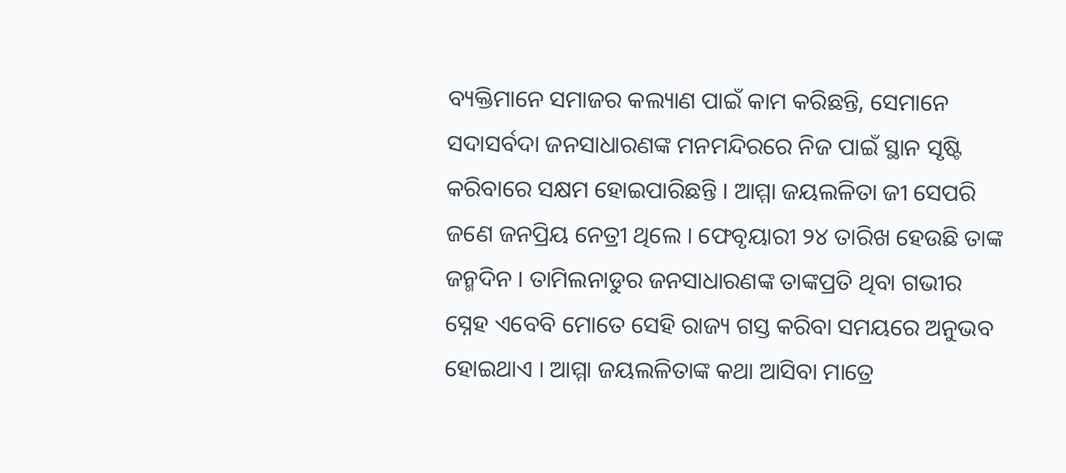ବ୍ୟକ୍ତିମାନେ ସମାଜର କଲ୍ୟାଣ ପାଇଁ କାମ କରିଛନ୍ତି, ସେମାନେ ସଦାସର୍ବଦା ଜନସାଧାରଣଙ୍କ ମନମନ୍ଦିରରେ ନିଜ ପାଇଁ ସ୍ଥାନ ସୃଷ୍ଟି କରିବାରେ ସକ୍ଷମ ହୋଇପାରିଛନ୍ତି । ଆମ୍ମା ଜୟଲଳିତା ଜୀ ସେପରି ଜଣେ ଜନପ୍ରିୟ ନେତ୍ରୀ ଥିଲେ । ଫେବୃୟାରୀ ୨୪ ତାରିଖ ହେଉଛି ତାଙ୍କ ଜନ୍ମଦିନ । ତାମିଲନାଡୁର ଜନସାଧାରଣଙ୍କ ତାଙ୍କପ୍ରତି ଥିବା ଗଭୀର ସ୍ନେହ ଏବେବି ମୋତେ ସେହି ରାଜ୍ୟ ଗସ୍ତ କରିବା ସମୟରେ ଅନୁଭବ ହୋଇଥାଏ । ଆମ୍ମା ଜୟଲଳିତାଙ୍କ କଥା ଆସିବା ମାତ୍ରେ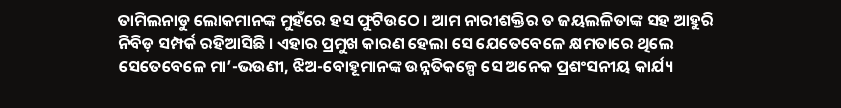ତାମିଲନାଡୁ ଲୋକମାନଙ୍କ ମୁହଁରେ ହସ ଫୁଟିଉଠେ । ଆମ ନାରୀଶକ୍ତିର ତ ଜୟଲଳିତାଙ୍କ ସହ ଆହୁରି ନିବିଡ଼ ସମ୍ପର୍କ ରହିଆସିଛି । ଏହାର ପ୍ରମୁଖ କାରଣ ହେଲା ସେ ଯେତେବେଳେ କ୍ଷମତାରେ ଥିଲେ ସେତେବେଳେ ମା’-ଭଉଣୀ, ଝିଅ-ବୋହୂମାନଙ୍କ ଉନ୍ନତିକଳ୍ପେ ସେ ଅନେକ ପ୍ରଶଂସନୀୟ କାର୍ଯ୍ୟ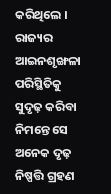କରିଥିଲେ । ରାଜ୍ୟର ଆଇନଶୃଙ୍ଖଳା ପରିସ୍ଥିତିକୁ ସୁଦୃଢ଼ କରିବା ନିମନ୍ତେ ସେ ଅନେକ ଦୃଢ଼ ନିଷ୍ପତ୍ତି ଗ୍ରହଣ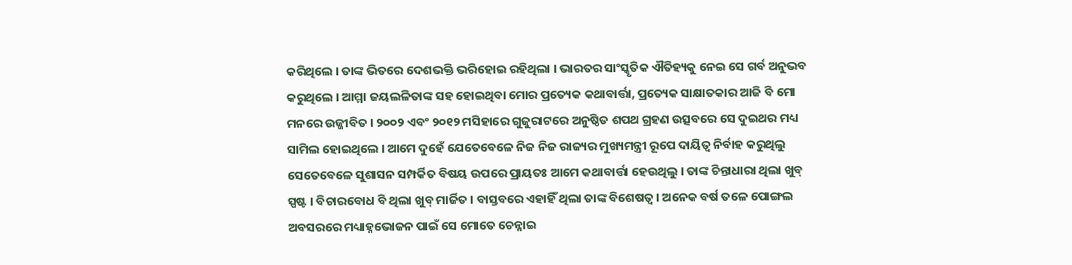କରିଥିଲେ । ତାଙ୍କ ଭିତରେ ଦେଶଭକ୍ତି ଭରିହୋଇ ରହିଥିଲା । ଭାରତର ସାଂସ୍କୃତିକ ଐତିହ୍ୟକୁ ନେଇ ସେ ଗର୍ବ ଅନୁଭବ କରୁଥିଲେ । ଆମ୍ମା ଜୟଲଳିତାଙ୍କ ସହ ହୋଇଥିବା ମୋର ପ୍ରତ୍ୟେକ କଥାବାର୍ତ୍ତା, ପ୍ରତ୍ୟେକ ସାକ୍ଷାତକାର ଆଜି ବି ମୋ ମନରେ ଉଜ୍ଜୀବିତ । ୨୦୦୨ ଏବଂ ୨୦୧୨ ମସିହାରେ ଗୁଜୁରାଟରେ ଅନୁଷ୍ଠିତ ଶପଥ ଗ୍ରହଣ ଉତ୍ସବରେ ସେ ଦୁଇଥର ମଧ୍ୟ ସାମିଲ ହୋଇଥିଲେ । ଆମେ ଦୁହେଁ ଯେତେବେଳେ ନିଜ ନିଜ ରାଜ୍ୟର ମୁଖ୍ୟମନ୍ତ୍ରୀ ରୂପେ ଦାୟିତ୍ୱ ନିର୍ବାହ କରୁଥିଲୁ ସେତେବେଳେ ସୁଶାସନ ସମ୍ପର୍କିତ ବିଷୟ ଉପରେ ପ୍ରାୟତଃ ଆମେ କଥାବାର୍ତ୍ତା ହେଉଥିଲୁ । ତାଙ୍କ ଚିନ୍ତାଧାରା ଥିଲା ଖୁବ୍ ସ୍ପଷ୍ଟ । ବିଚାରବୋଧ ବି ଥିଲା ଖୁବ୍ ମାର୍ଜିତ । ବାସ୍ତବରେ ଏହାହିଁ ଥିଲା ତାଙ୍କ ବିଶେଷତ୍ୱ । ଅନେକ ବର୍ଷ ତଳେ ପୋଙ୍ଗଲ ଅବସରରେ ମଧ୍ୟାହ୍ନଭୋଜନ ପାଇଁ ସେ ମୋତେ ଚେନ୍ନାଇ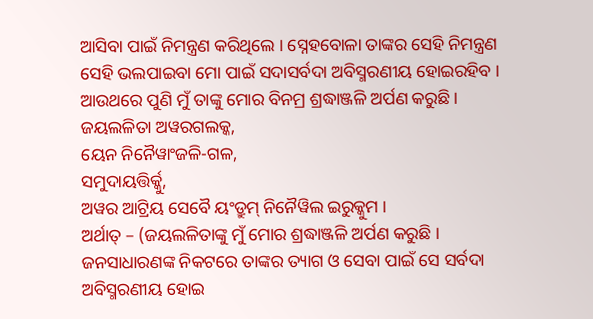ଆସିବା ପାଇଁ ନିମନ୍ତ୍ରଣ କରିଥିଲେ । ସ୍ନେହବୋଳା ତାଙ୍କର ସେହି ନିମନ୍ତ୍ରଣ ସେହି ଭଲପାଇବା ମୋ ପାଇଁ ସଦାସର୍ବଦା ଅବିସ୍ମରଣୀୟ ହୋଇରହିବ । ଆଉଥରେ ପୁଣି ମୁଁ ତାଙ୍କୁ ମୋର ବିନମ୍ର ଶ୍ରଦ୍ଧାଞ୍ଜଳି ଅର୍ପଣ କରୁଛି ।
ଜୟଲଳିତା ଅୱରଗଲକ୍କ,
ୟେନ ନିନୈୱାଂଜଳି-ଗଳ,
ସମୁଦାୟତ୍ତିର୍କ୍କୁ,
ଅୱର ଆଟ୍ରିୟ ସେବୈ ୟଂଡ୍ରୁମ୍ ନିନୈୱିଲ ଇରୁକ୍କୁମ ।
ଅର୍ଥାତ୍ – (ଜୟଲଳିତାଙ୍କୁ ମୁଁ ମୋର ଶ୍ରଦ୍ଧାଞ୍ଜଳି ଅର୍ପଣ କରୁଛି । ଜନସାଧାରଣଙ୍କ ନିକଟରେ ତାଙ୍କର ତ୍ୟାଗ ଓ ସେବା ପାଇଁ ସେ ସର୍ବଦା ଅବିସ୍ମରଣୀୟ ହୋଇ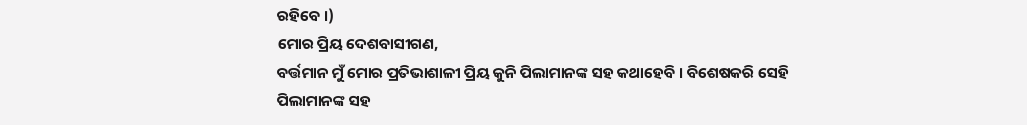ରହିବେ ।)
ମୋର ପ୍ରିୟ ଦେଶବାସୀଗଣ,
ବର୍ତ୍ତମାନ ମୁଁ ମୋର ପ୍ରତିଭାଶାଳୀ ପ୍ରିୟ କୁନି ପିଲାମାନଙ୍କ ସହ କଥାହେବି । ବିଶେଷକରି ସେହି ପିଲାମାନଙ୍କ ସହ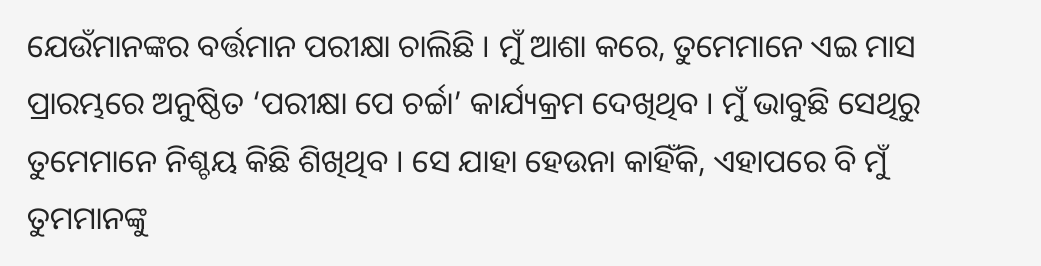ଯେଉଁମାନଙ୍କର ବର୍ତ୍ତମାନ ପରୀକ୍ଷା ଚାଲିଛି । ମୁଁ ଆଶା କରେ, ତୁମେମାନେ ଏଇ ମାସ ପ୍ରାରମ୍ଭରେ ଅନୁଷ୍ଠିତ ‘ପରୀକ୍ଷା ପେ ଚର୍ଚ୍ଚା’ କାର୍ଯ୍ୟକ୍ରମ ଦେଖିଥିବ । ମୁଁ ଭାବୁଛି ସେଥିରୁ ତୁମେମାନେ ନିଶ୍ଚୟ କିଛି ଶିଖିଥିବ । ସେ ଯାହା ହେଉନା କାହିଁକି, ଏହାପରେ ବି ମୁଁ ତୁମମାନଙ୍କୁ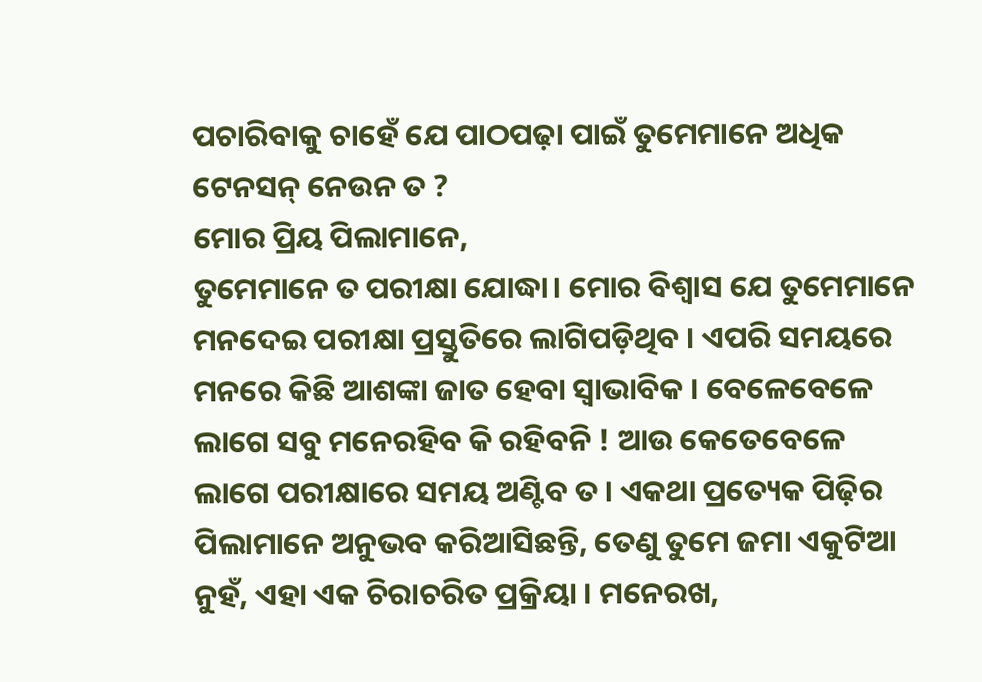ପଚାରିବାକୁ ଚାହେଁ ଯେ ପାଠପଢ଼ା ପାଇଁ ତୁମେମାନେ ଅଧିକ ଟେନସନ୍ ନେଉନ ତ ?
ମୋର ପ୍ରିୟ ପିଲାମାନେ,
ତୁମେମାନେ ତ ପରୀକ୍ଷା ଯୋଦ୍ଧା। ମୋର ବିଶ୍ୱାସ ଯେ ତୁମେମାନେ ମନଦେଇ ପରୀକ୍ଷା ପ୍ରସ୍ତୁତିରେ ଲାଗିପଡ଼ିଥିବ । ଏପରି ସମୟରେ ମନରେ କିଛି ଆଶଙ୍କା ଜାତ ହେବା ସ୍ୱାଭାବିକ । ବେଳେବେଳେ ଲାଗେ ସବୁ ମନେରହିବ କି ରହିବନି ! ଆଉ କେତେବେଳେ ଲାଗେ ପରୀକ୍ଷାରେ ସମୟ ଅଣ୍ଟିବ ତ । ଏକଥା ପ୍ରତ୍ୟେକ ପିଢ଼ିର ପିଲାମାନେ ଅନୁଭବ କରିଆସିଛନ୍ତି, ତେଣୁ ତୁମେ ଜମା ଏକୁଟିଆ ନୁହଁ, ଏହା ଏକ ଚିରାଚରିତ ପ୍ରକ୍ରିୟା । ମନେରଖ,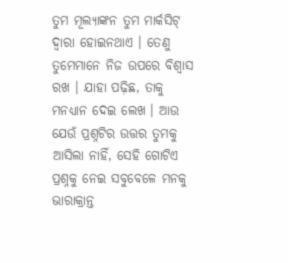ତୁମ ମୂଲ୍ୟାଙ୍କନ ତୁମ ମାର୍କସିଟ୍ ଦ୍ୱାରା ହୋଇନଥାଏ । ତେଣୁ ତୁମେମାନେ ନିଜ ଉପରେ ବିଶ୍ୱାସ ରଖ । ଯାହା ପଢ଼ିଛ, ତାକୁ ମନଧ୍ୟାନ ଦେଇ ଲେଖ । ଆଉ ଯେଉଁ ପ୍ରଶ୍ନଟିର ଉତ୍ତର ତୁମକୁ ଆସିଲା ନାହିଁ, ସେହି ଗୋଟିଏ ପ୍ରଶ୍ନକୁ ନେଇ ସବୁବେଳେ ମନକୁ ଭାରାକ୍ରାନ୍ତ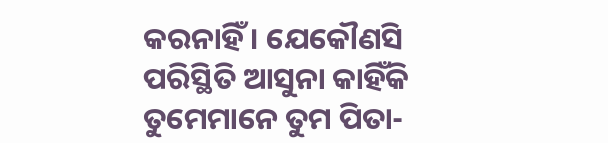କରନାହିଁ । ଯେକୌଣସି ପରିସ୍ଥିତି ଆସୁନା କାହିଁକି ତୁମେମାନେ ତୁମ ପିତା-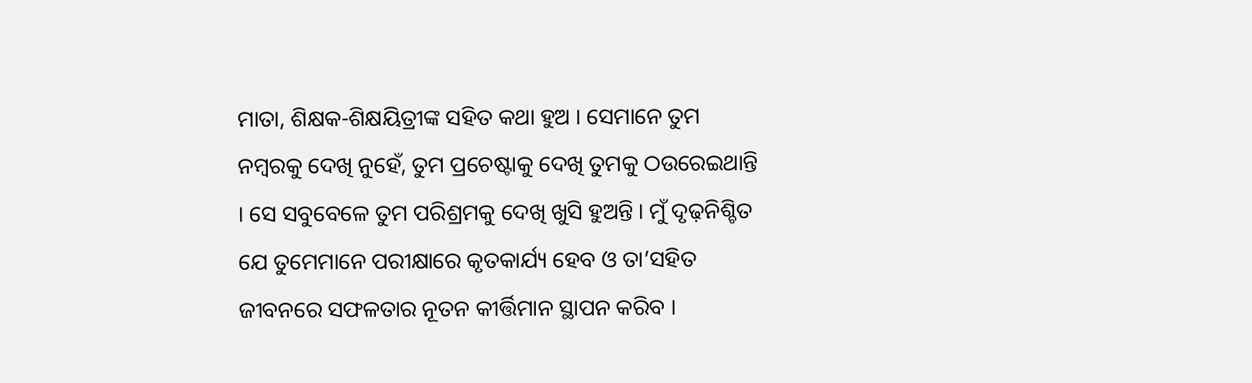ମାତା, ଶିକ୍ଷକ-ଶିକ୍ଷୟିତ୍ରୀଙ୍କ ସହିତ କଥା ହୁଅ । ସେମାନେ ତୁମ ନମ୍ବରକୁ ଦେଖି ନୁହେଁ, ତୁମ ପ୍ରଚେଷ୍ଟାକୁ ଦେଖି ତୁମକୁ ଠଉରେଇଥାନ୍ତି । ସେ ସବୁବେଳେ ତୁମ ପରିଶ୍ରମକୁ ଦେଖି ଖୁସି ହୁଅନ୍ତି । ମୁଁ ଦୃଢ଼ନିଶ୍ଚିତ ଯେ ତୁମେମାନେ ପରୀକ୍ଷାରେ କୃତକାର୍ଯ୍ୟ ହେବ ଓ ତା’ସହିତ ଜୀବନରେ ସଫଳତାର ନୂତନ କୀର୍ତ୍ତିମାନ ସ୍ଥାପନ କରିବ ।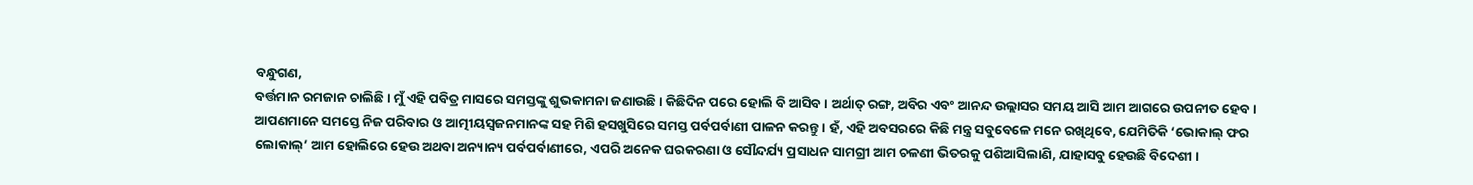ବନ୍ଧୁଗଣ,
ବର୍ତ୍ତମାନ ରମଜାନ ଚାଲିଛି । ମୁଁ ଏହି ପବିତ୍ର ମାସରେ ସମସ୍ତଙ୍କୁ ଶୁଭକାମନା ଜଣାଉଛି । କିଛିଦିନ ପରେ ହୋଲି ବି ଆସିବ । ଅର୍ଥାତ୍ ରଙ୍ଗ, ଅବିର ଏବଂ ଆନନ୍ଦ ଉଲ୍ଲାସର ସମୟ ଆସି ଆମ ଆଗରେ ଉପନୀତ ହେବ । ଆପଣମାନେ ସମସ୍ତେ ନିଜ ପରିବାର ଓ ଆତ୍ମୀୟସ୍ୱଜନମାନଙ୍କ ସହ ମିଶି ହସଖୁସିରେ ସମସ୍ତ ପର୍ବପର୍ବାଣୀ ପାଳନ କରନ୍ତୁ । ହଁ, ଏହି ଅବସରରେ କିଛି ମନ୍ତ୍ର ସବୁବେଳେ ମନେ ରଖିଥିବେ, ଯେମିତିକି ‘ଭୋକାଲ୍ ଫର ଲୋକାଲ୍’ ଆମ ହୋଲିରେ ହେଉ ଅଥବା ଅନ୍ୟାନ୍ୟ ପର୍ବପର୍ବାଣୀରେ, ଏପରି ଅନେକ ଘରକରଣା ଓ ସୌନ୍ଦର୍ଯ୍ୟ ପ୍ରସାଧନ ସାମଗ୍ରୀ ଆମ ଚଳଣୀ ଭିତରକୁ ପଶିଆସିଲାଣି, ଯାହାସବୁ ହେଉଛି ବିଦେଶୀ ।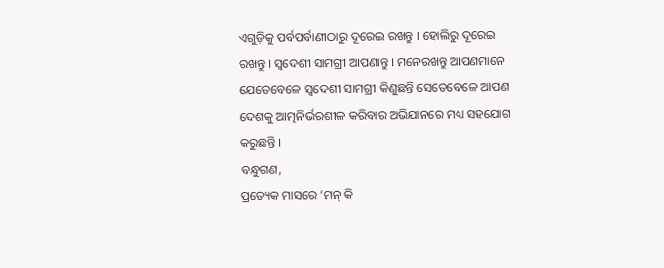ଏଗୁଡ଼ିକୁ ପର୍ବପର୍ବାଣୀଠାରୁ ଦୂରେଇ ରଖନ୍ତୁ । ହୋଲିରୁ ଦୂରେଇ ରଖନ୍ତୁ । ସ୍ୱଦେଶୀ ସାମଗ୍ରୀ ଆପଣାନ୍ତୁ । ମନେରଖନ୍ତୁ ଆପଣମାନେ ଯେତେବେଳେ ସ୍ୱଦେଶୀ ସାମଗ୍ରୀ କିଣୁଛନ୍ତି ସେତେବେଳେ ଆପଣ ଦେଶକୁ ଆତ୍ମନିର୍ଭରଶୀଳ କରିବାର ଅଭିଯାନରେ ମଧ୍ୟ ସହଯୋଗ କରୁଛନ୍ତି ।
ବନ୍ଧୁଗଣ,
ପ୍ରତ୍ୟେକ ମାସରେ ‘ମନ୍ କି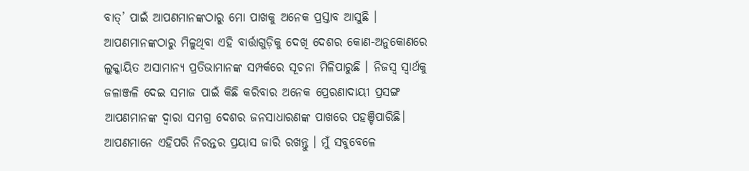ବାତ୍’ ପାଇଁ ଆପଣମାନଙ୍କଠାରୁ ମୋ ପାଖକୁ ଅନେକ ପ୍ରସ୍ତାବ ଆସୁଛି । ଆପଣମାନଙ୍କଠାରୁ ମିଳୁଥିବା ଏହି ବାର୍ତ୍ତାଗୁଡ଼ିକୁ ଦେଖି ଦେଶର କୋଣ-ଅନୁକୋଣରେ ଲୁକ୍କାୟିତ ଅସାମାନ୍ୟ ପ୍ରତିଭାମାନଙ୍କ ସମ୍ପର୍କରେ ସୂଚନା ମିଳିପାରୁଛି । ନିଜସ୍ୱ ସ୍ୱାର୍ଥକୁ ଜଳାଞ୍ଜଳି ଦେଇ ସମାଜ ପାଇଁ କିଛି କରିବାର ଅନେକ ପ୍ରେରଣାଦାୟୀ ପ୍ରସଙ୍ଗ ଆପଣମାନଙ୍କ ଦ୍ୱାରା ସମଗ୍ର ଦେଶର ଜନସାଧାରଣଙ୍କ ପାଖରେ ପହଞ୍ଚିପାରିଛି। ଆପଣମାନେ ଏହିପରି ନିରନ୍ତର ପ୍ରୟାସ ଜାରି ରଖନ୍ତୁ । ମୁଁ ସବୁବେଳେ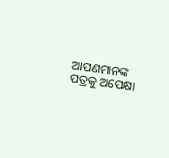ଆପଣମାନଙ୍କ ପତ୍ରକୁ ଅପେକ୍ଷା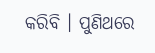କରିବି । ପୁଣିଥରେ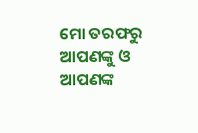ମୋ ତରଫରୁ ଆପଣଙ୍କୁ ଓ ଆପଣଙ୍କ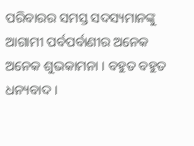ପରିବାରର ସମସ୍ତ ସଦସ୍ୟମାନଙ୍କୁ ଆଗାମୀ ପର୍ବପର୍ବାଣୀର ଅନେକ ଅନେକ ଶୁଭକାମନା । ବହୁତ ବହୁତ ଧନ୍ୟବାଦ ।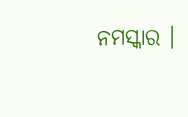ନମସ୍କାର ।